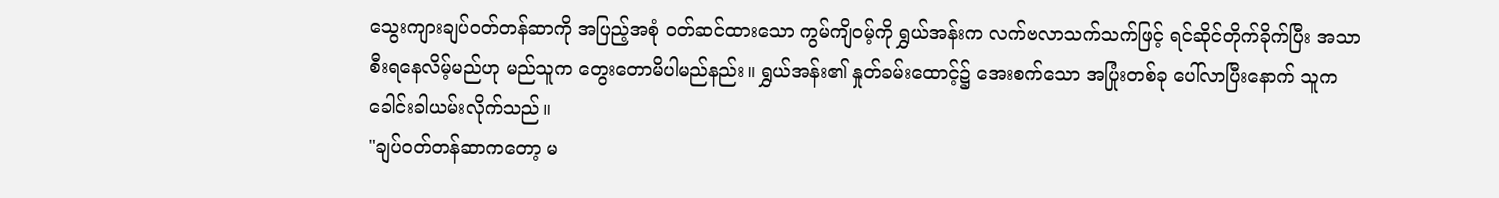သွေးကျားချပ်ဝတ်တန်ဆာကို အပြည့်အစုံ ဝတ်ဆင်ထားသော ကွမ်ကျိဝမ့်ကို ရွှယ်အန်းက လက်ဗလာသက်သက်ဖြင့် ရင်ဆိုင်တိုက်ခိုက်ပြီး အသာစီးရနေလိမ့်မည်ဟု မည်သူက တွေးတောမိပါမည်နည်း။ ရွှယ်အန်း၏ နှုတ်ခမ်းထောင့်၌ အေးစက်သော အပြုံးတစ်ခု ပေါ်လာပြီးနောက် သူက ခေါင်းခါယမ်းလိုက်သည်။
"ချပ်ဝတ်တန်ဆာကတော့ မ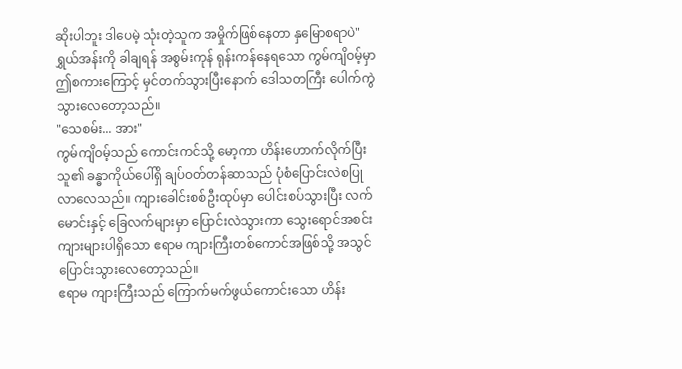ဆိုးပါဘူး ဒါပေမဲ့ သုံးတဲ့သူက အမှိုက်ဖြစ်နေတာ နှမြောစရာပဲ"
ရွှယ်အန်းကို ခါချရန် အစွမ်းကုန် ရုန်းကန်နေရသော ကွမ်ကျိဝမ့်မှာ ဤစကားကြောင့် မှင်တက်သွားပြီးနောက် ဒေါသတကြီး ပေါက်ကွဲသွားလေတော့သည်။
"သေစမ်း... အား"
ကွမ်ကျိဝမ့်သည် ကောင်းကင်သို့ မော့ကာ ဟိန်းဟောက်လိုက်ပြီး သူ၏ ခန္ဓာကိုယ်ပေါ်ရှိ ချပ်ဝတ်တန်ဆာသည် ပုံစံပြောင်းလဲစပြုလာလေသည်။ ကျားခေါင်းစစ်ဦးထုပ်မှာ ပေါင်းစပ်သွားပြီး လက်မောင်းနှင့် ခြေလက်များမှာ ပြောင်းလဲသွားကာ သွေးရောင်အစင်းကျားများပါရှိသော ဧရာမ ကျားကြီးတစ်ကောင်အဖြစ်သို့ အသွင်ပြောင်းသွားလေတော့သည်။
ဧရာမ ကျားကြီးသည် ကြောက်မက်ဖွယ်ကောင်းသော ဟိန်း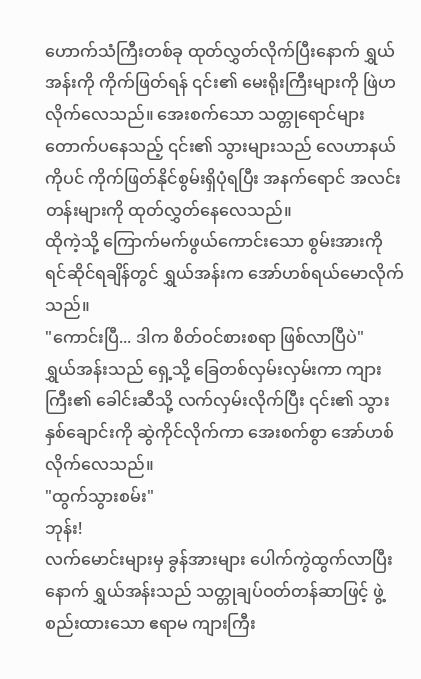ဟောက်သံကြီးတစ်ခု ထုတ်လွှတ်လိုက်ပြီးနောက် ရွှယ်အန်းကို ကိုက်ဖြတ်ရန် ၎င်း၏ မေးရိုးကြီးများကို ဖြဲဟလိုက်လေသည်။ အေးစက်သော သတ္တုရောင်များ တောက်ပနေသည့် ၎င်း၏ သွားများသည် လေဟာနယ်ကိုပင် ကိုက်ဖြတ်နိုင်စွမ်းရှိပုံရပြီး အနက်ရောင် အလင်းတန်းများကို ထုတ်လွှတ်နေလေသည်။
ထိုကဲ့သို့ ကြောက်မက်ဖွယ်ကောင်းသော စွမ်းအားကို ရင်ဆိုင်ရချိန်တွင် ရွှယ်အန်းက အော်ဟစ်ရယ်မောလိုက်သည်။
"ကောင်းပြီ... ဒါက စိတ်ဝင်စားစရာ ဖြစ်လာပြီပဲ"
ရွှယ်အန်းသည် ရှေ့သို့ ခြေတစ်လှမ်းလှမ်းကာ ကျားကြီး၏ ခေါင်းဆီသို့ လက်လှမ်းလိုက်ပြီး ၎င်း၏ သွားနှစ်ချောင်းကို ဆွဲကိုင်လိုက်ကာ အေးစက်စွာ အော်ဟစ်လိုက်လေသည်။
"ထွက်သွားစမ်း"
ဘုန်း!
လက်မောင်းများမှ ခွန်အားများ ပေါက်ကွဲထွက်လာပြီးနောက် ရွှယ်အန်းသည် သတ္တုချပ်ဝတ်တန်ဆာဖြင့် ဖွဲ့စည်းထားသော ဧရာမ ကျားကြီး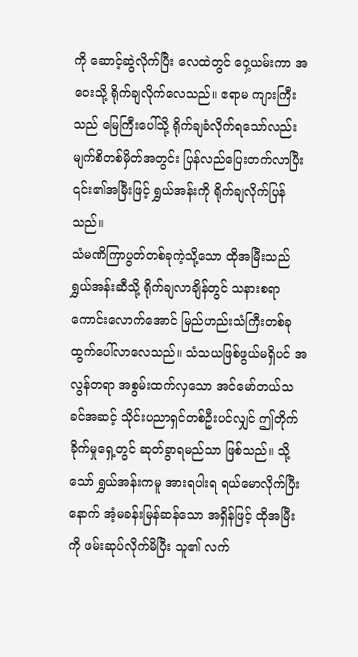ကို ဆောင့်ဆွဲလိုက်ပြီး လေထဲတွင် ဝှေ့ယမ်းကာ အဝေးသို့ ရိုက်ချလိုက်လေသည်။ ဧရာမ ကျားကြီးသည် မြေကြီးပေါ်သို့ ရိုက်ချခံလိုက်ရသော်လည်း မျက်စိတစ်မှိတ်အတွင်း ပြန်လည်ပြေးတက်လာပြီး ၎င်း၏အမြီးဖြင့် ရွှယ်အန်းကို ရိုက်ချလိုက်ပြန်သည်။
သံမဏိကြာပွတ်တစ်ခုကဲ့သို့သော ထိုအမြီးသည် ရွှယ်အန်းဆီသို့ ရိုက်ချလာချိန်တွင် သနားစရာကောင်းလောက်အောင် မြည်ဟည်းသံကြီးတစ်ခု ထွက်ပေါ်လာလေသည်။ သံသယဖြစ်ဖွယ်မရှိပင် အလွန်တရာ အစွမ်းထက်လှသော အင်မော်တယ်သခင်အဆင့် သိုင်းပညာရှင်တစ်ဦးပင်လျှင် ဤတိုက်ခိုက်မှုရှေ့တွင် ဆုတ်ခွာရမည်သာ ဖြစ်သည်။ သို့သော် ရွှယ်အန်းကမူ အားရပါးရ ရယ်မောလိုက်ပြီးနောက် အံ့မခန်းမြန်ဆန်သော အရှိန်ဖြင့် ထိုအမြီးကို ဖမ်းဆုပ်လိုက်မိပြီး သူ၏ လက်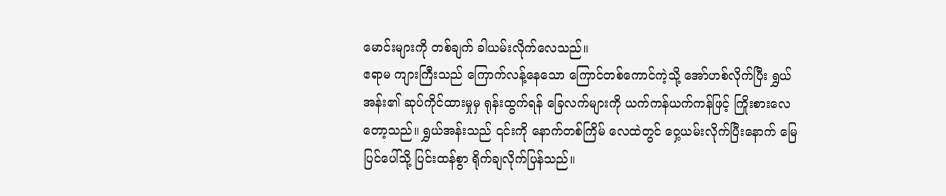မောင်းများကို တစ်ချက် ခါယမ်းလိုက်လေသည်။
ဧရာမ ကျားကြီးသည် ကြောက်လန့်နေသော ကြောင်တစ်ကောင်ကဲ့သို့ အော်ဟစ်လိုက်ပြီး ရွှယ်အန်း၏ ဆုပ်ကိုင်ထားမှုမှ ရုန်းထွက်ရန် ခြေလက်များကို ယက်ကန်ယက်ကန်ဖြင့် ကြိုးစားလေတော့သည်။ ရွှယ်အန်းသည် ၎င်းကို နောက်တစ်ကြိမ် လေထဲတွင် ဝှေ့ယမ်းလိုက်ပြီးနောက် မြေပြင်ပေါ်သို့ ပြင်းထန်စွာ ရိုက်ချလိုက်ပြန်သည်။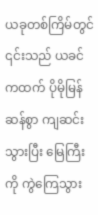ယခုတစ်ကြိမ်တွင် ၎င်းသည် ယခင်ကထက် ပိုမိုမြန်ဆန်စွာ ကျဆင်းသွားပြီး မြေကြီးကို ကွဲကြေသွား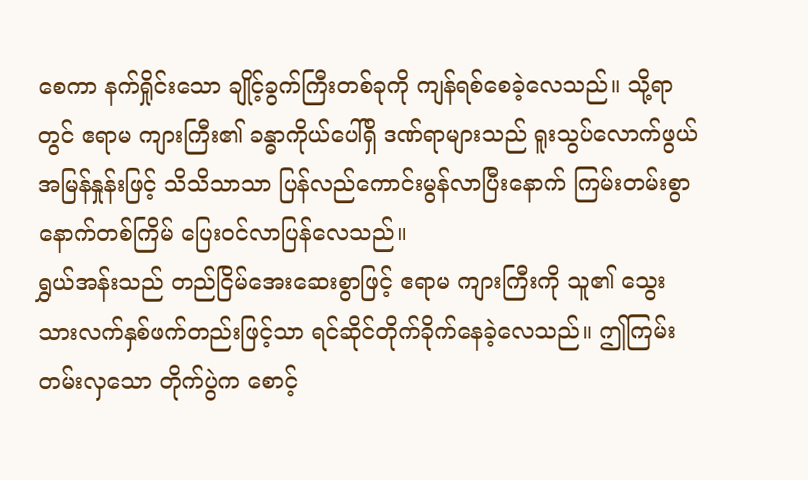စေကာ နက်ရှိုင်းသော ချိုင့်ခွက်ကြီးတစ်ခုကို ကျန်ရစ်စေခဲ့လေသည်။ သို့ရာတွင် ဧရာမ ကျားကြီး၏ ခန္ဓာကိုယ်ပေါ်ရှိ ဒဏ်ရာများသည် ရူးသွပ်လောက်ဖွယ် အမြန်နှုန်းဖြင့် သိသိသာသာ ပြန်လည်ကောင်းမွန်လာပြီးနောက် ကြမ်းတမ်းစွာ နောက်တစ်ကြိမ် ပြေးဝင်လာပြန်လေသည်။
ရွှယ်အန်းသည် တည်ငြိမ်အေးဆေးစွာဖြင့် ဧရာမ ကျားကြီးကို သူ၏ သွေးသားလက်နှစ်ဖက်တည်းဖြင့်သာ ရင်ဆိုင်တိုက်ခိုက်နေခဲ့လေသည်။ ဤကြမ်းတမ်းလှသော တိုက်ပွဲက စောင့်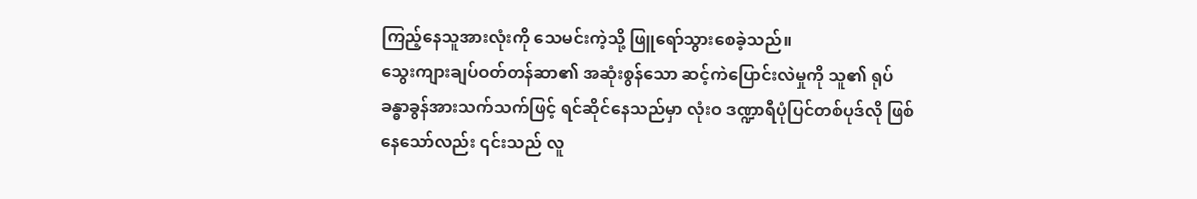ကြည့်နေသူအားလုံးကို သေမင်းကဲ့သို့ ဖြူရော်သွားစေခဲ့သည်။
သွေးကျားချပ်ဝတ်တန်ဆာ၏ အဆုံးစွန်သော ဆင့်ကဲပြောင်းလဲမှုကို သူ၏ ရုပ်ခန္ဓာခွန်အားသက်သက်ဖြင့် ရင်ဆိုင်နေသည်မှာ လုံးဝ ဒဏ္ဍာရီပုံပြင်တစ်ပုဒ်လို ဖြစ်နေသော်လည်း ၎င်းသည် လူ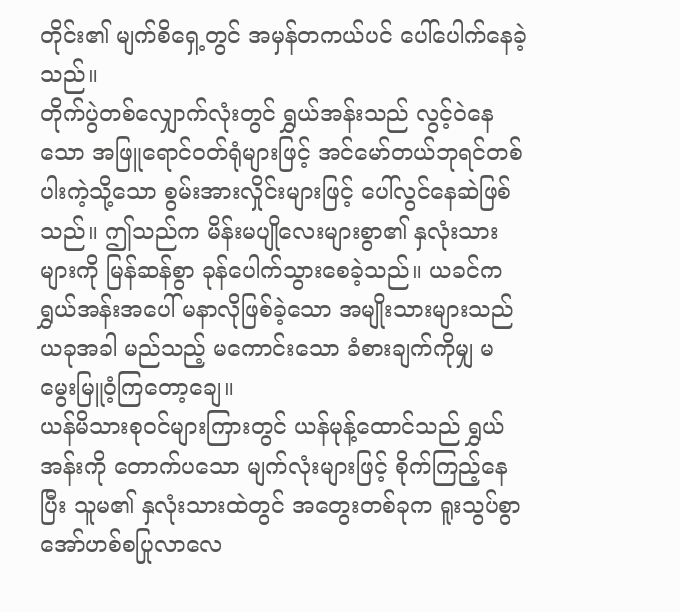တိုင်း၏ မျက်စိရှေ့တွင် အမှန်တကယ်ပင် ပေါ်ပေါက်နေခဲ့သည်။
တိုက်ပွဲတစ်လျှောက်လုံးတွင် ရွှယ်အန်းသည် လွင့်ဝဲနေသော အဖြူရောင်ဝတ်ရုံများဖြင့် အင်မော်တယ်ဘုရင်တစ်ပါးကဲ့သို့သော စွမ်းအားလှိုင်းများဖြင့် ပေါ်လွင်နေဆဲဖြစ်သည်။ ဤသည်က မိန်းမပျိုလေးများစွာ၏ နှလုံးသားများကို မြန်ဆန်စွာ ခုန်ပေါက်သွားစေခဲ့သည်။ ယခင်က ရွှယ်အန်းအပေါ် မနာလိုဖြစ်ခဲ့သော အမျိုးသားများသည် ယခုအခါ မည်သည့် မကောင်းသော ခံစားချက်ကိုမျှ မမွေးမြူဝံ့ကြတော့ချေ။
ယန်မိသားစုဝင်များကြားတွင် ယန်မုန့်ထောင်သည် ရွှယ်အန်းကို တောက်ပသော မျက်လုံးများဖြင့် စိုက်ကြည့်နေပြီး သူမ၏ နှလုံးသားထဲတွင် အတွေးတစ်ခုက ရူးသွပ်စွာ အော်ဟစ်စပြုလာလေ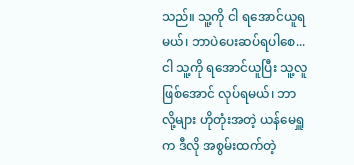သည်။ သူ့ကို ငါ ရအောင်ယူရမယ်၊ ဘာပဲပေးဆပ်ရပါစေ... ငါ သူ့ကို ရအောင်ယူပြီး သူ့လူဖြစ်အောင် လုပ်ရမယ်၊ ဘာလို့များ ဟိုတုံးအတဲ့ ယန်မေရှူက ဒီလို အစွမ်းထက်တဲ့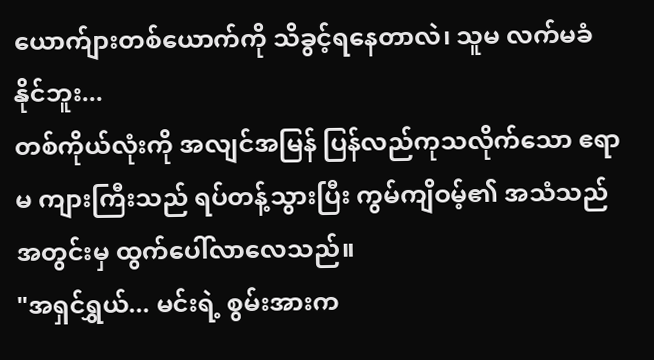ယောက်ျားတစ်ယောက်ကို သိခွင့်ရနေတာလဲ၊ သူမ လက်မခံနိုင်ဘူး...
တစ်ကိုယ်လုံးကို အလျင်အမြန် ပြန်လည်ကုသလိုက်သော ဧရာမ ကျားကြီးသည် ရပ်တန့်သွားပြီး ကွမ်ကျိဝမ့်၏ အသံသည် အတွင်းမှ ထွက်ပေါ်လာလေသည်။
"အရှင်ရွှယ်... မင်းရဲ့ စွမ်းအားက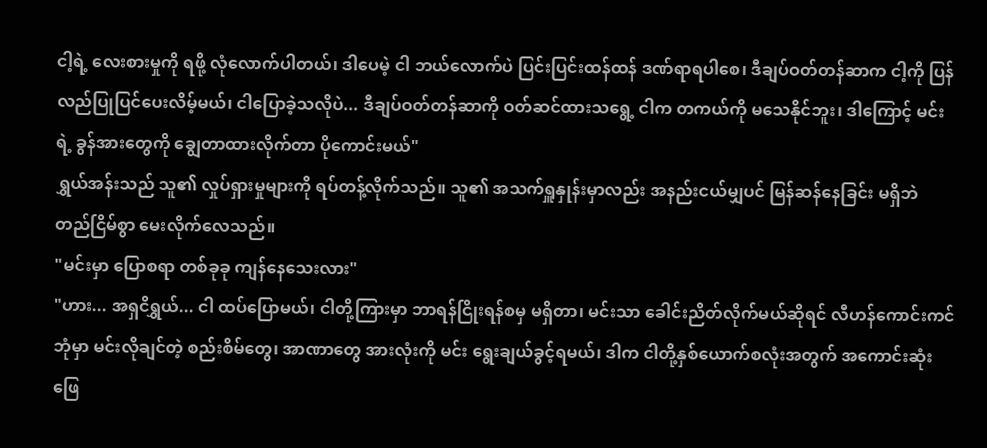ငါ့ရဲ့ လေးစားမှုကို ရဖို့ လုံလောက်ပါတယ်၊ ဒါပေမဲ့ ငါ ဘယ်လောက်ပဲ ပြင်းပြင်းထန်ထန် ဒဏ်ရာရပါစေ၊ ဒီချပ်ဝတ်တန်ဆာက ငါ့ကို ပြန်လည်ပြုပြင်ပေးလိမ့်မယ်၊ ငါပြောခဲ့သလိုပဲ... ဒီချပ်ဝတ်တန်ဆာကို ဝတ်ဆင်ထားသရွေ့ ငါက တကယ်ကို မသေနိုင်ဘူး၊ ဒါကြောင့် မင်းရဲ့ ခွန်အားတွေကို ချွေတာထားလိုက်တာ ပိုကောင်းမယ်"
ရွှယ်အန်းသည် သူ၏ လှုပ်ရှားမှုများကို ရပ်တန့်လိုက်သည်။ သူ၏ အသက်ရှူနှုန်းမှာလည်း အနည်းငယ်မျှပင် မြန်ဆန်နေခြင်း မရှိဘဲ တည်ငြိမ်စွာ မေးလိုက်လေသည်။
"မင်းမှာ ပြောစရာ တစ်ခုခု ကျန်နေသေးလား"
"ဟား... အရှငိရွှယ်... ငါ ထပ်ပြောမယ်၊ ငါတို့ကြားမှာ ဘာရန်ငြိုးရန်စမှ မရှိတာ၊ မင်းသာ ခေါင်းညိတ်လိုက်မယ်ဆိုရင် လီဟန်ကောင်းကင်ဘုံမှာ မင်းလိုချင်တဲ့ စည်းစိမ်တွေ၊ အာဏာတွေ အားလုံးကို မင်း ရွေးချယ်ခွင့်ရမယ်၊ ဒါက ငါတို့နှစ်ယောက်စလုံးအတွက် အကောင်းဆုံး ဖြေ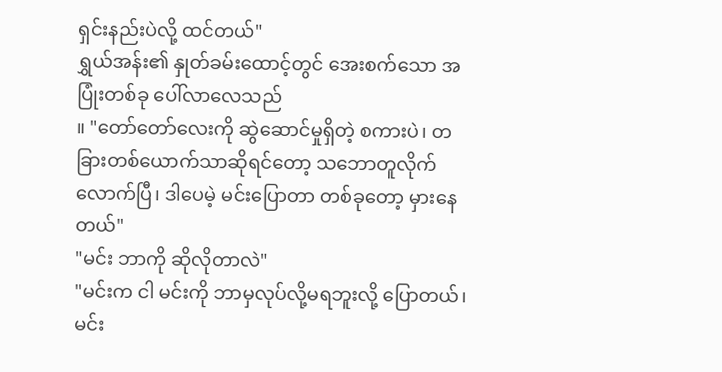ရှင်းနည်းပဲလို့ ထင်တယ်"
ရွှယ်အန်း၏ နှုတ်ခမ်းထောင့်တွင် အေးစက်သော အပြုံးတစ်ခု ပေါ်လာလေသည်
။ "တော်တော်လေးကို ဆွဲဆောင်မှုရှိတဲ့ စကားပဲ၊ တခြားတစ်ယောက်သာဆိုရင်တော့ သဘောတူလိုက်လောက်ပြီ၊ ဒါပေမဲ့ မင်းပြောတာ တစ်ခုတော့ မှားနေတယ်"
"မင်း ဘာကို ဆိုလိုတာလဲ"
"မင်းက ငါ မင်းကို ဘာမှလုပ်လို့မရဘူးလို့ ပြောတယ်၊ မင်း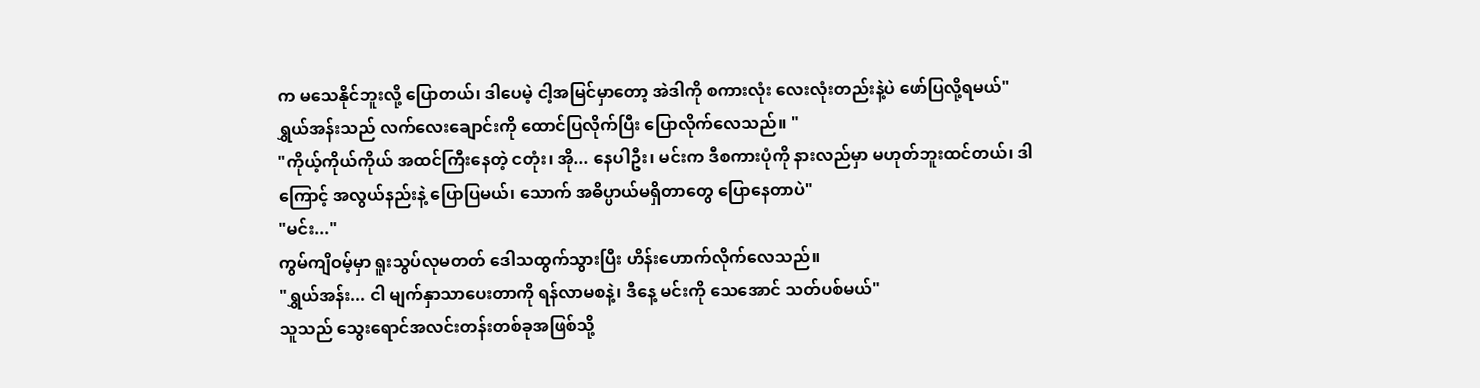က မသေနိုင်ဘူးလို့ ပြောတယ်၊ ဒါပေမဲ့ ငါ့အမြင်မှာတော့ အဲဒါကို စကားလုံး လေးလုံးတည်းနဲ့ပဲ ဖော်ပြလို့ရမယ်"
ရွှယ်အန်းသည် လက်လေးချောင်းကို ထောင်ပြလိုက်ပြီး ပြောလိုက်လေသည်။ "
"ကိုယ့်ကိုယ်ကိုယ် အထင်ကြီးနေတဲ့ ငတုံး၊ အို... နေပါဦး၊ မင်းက ဒီစကားပုံကို နားလည်မှာ မဟုတ်ဘူးထင်တယ်၊ ဒါကြောင့် အလွယ်နည်းနဲ့ ပြောပြမယ်၊ သောက် အဓိပ္ပာယ်မရှိတာတွေ ပြောနေတာပဲ"
"မင်း..."
ကွမ်ကျိဝမ့်မှာ ရူးသွပ်လုမတတ် ဒေါသထွက်သွားပြီး ဟိန်းဟောက်လိုက်လေသည်။
"ရွှယ်အန်း... ငါ မျက်နှာသာပေးတာကို ရန်လာမစနဲ့၊ ဒီနေ့ မင်းကို သေအောင် သတ်ပစ်မယ်"
သူသည် သွေးရောင်အလင်းတန်းတစ်ခုအဖြစ်သို့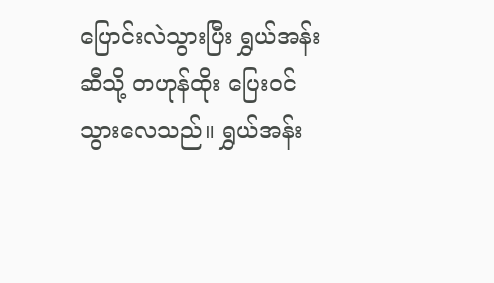ပြောင်းလဲသွားပြီး ရွှယ်အန်းဆီသို့ တဟုန်ထိုး ပြေးဝင်သွားလေသည်။ ရွှယ်အန်း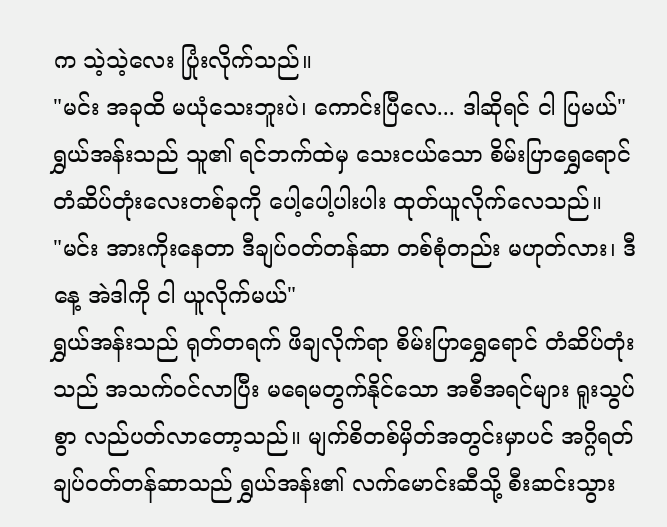က သဲ့သဲ့လေး ပြုံးလိုက်သည်။
"မင်း အခုထိ မယုံသေးဘူးပဲ၊ ကောင်းပြီလေ... ဒါဆိုရင် ငါ ပြမယ်"
ရွှယ်အန်းသည် သူ၏ ရင်ဘက်ထဲမှ သေးငယ်သော စိမ်းပြာရွှေရောင် တံဆိပ်တုံးလေးတစ်ခုကို ပေါ့ပေါ့ပါးပါး ထုတ်ယူလိုက်လေသည်။
"မင်း အားကိုးနေတာ ဒီချပ်ဝတ်တန်ဆာ တစ်စုံတည်း မဟုတ်လား၊ ဒီနေ့ အဲဒါကို ငါ ယူလိုက်မယ်"
ရွှယ်အန်းသည် ရုတ်တရက် ဖိချလိုက်ရာ စိမ်းပြာရွှေရောင် တံဆိပ်တုံးသည် အသက်ဝင်လာပြီး မရေမတွက်နိုင်သော အစီအရင်များ ရူးသွပ်စွာ လည်ပတ်လာတော့သည်။ မျက်စိတစ်မှိတ်အတွင်းမှာပင် အဂ္ဂိရတ် ချပ်ဝတ်တန်ဆာသည် ရွှယ်အန်း၏ လက်မောင်းဆီသို့ စီးဆင်းသွား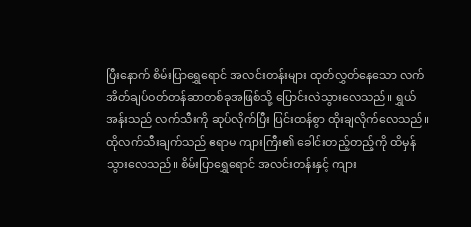ပြီးနောက် စိမ်းပြာရွှေရောင် အလင်းတန်းများ ထုတ်လွှတ်နေသော လက်အိတ်ချပ်ဝတ်တန်ဆာတစ်ခုအဖြစ်သို့ ပြောင်းလဲသွားလေသည်။ ရွှယ်အန်းသည် လက်သီးကို ဆုပ်လိုက်ပြီး ပြင်းထန်စွာ ထိုးချလိုက်လေသည်။
ထိုလက်သီးချက်သည် ဧရာမ ကျားကြီး၏ ခေါင်းတည့်တည့်ကို ထိမှန်သွားလေသည်။ စိမ်းပြာရွှေရောင် အလင်းတန်းနှင့် ကျား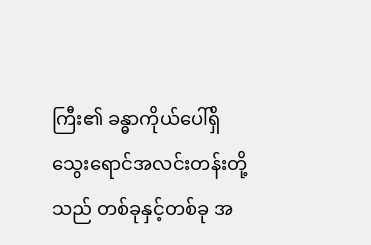ကြီး၏ ခန္ဓာကိုယ်ပေါ်ရှိ သွေးရောင်အလင်းတန်းတို့သည် တစ်ခုနှင့်တစ်ခု အ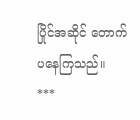ပြိုင်အဆိုင် တောက်ပနေကြသည်။
***